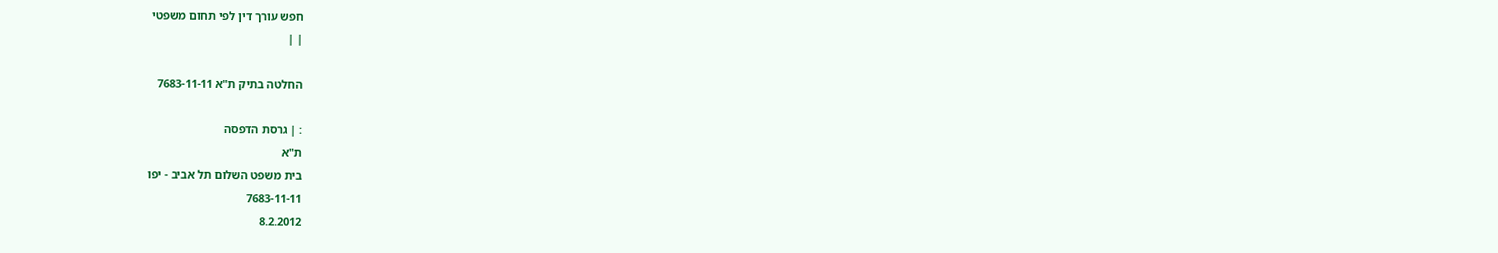חפש עורך דין לפי תחום משפטי
| |

החלטה בתיק ת"א 7683-11-11

: | גרסת הדפסה
ת"א
בית משפט השלום תל אביב - יפו
7683-11-11
8.2.2012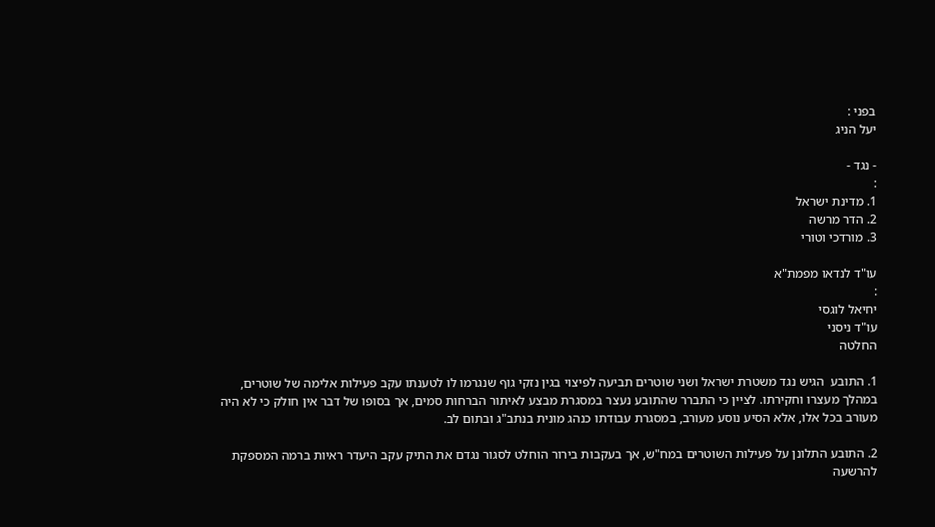בפני :
יעל הניג

- נגד -
:
1. מדינת ישראל
2. הדר מרשה
3. מורדכי וטורי

עו"ד לנדאו מפמת"א
:
יחיאל לוגסי
עו"ד ניסני
החלטה

1. התובע  הגיש נגד משטרת ישראל ושני שוטרים תביעה לפיצוי בגין נזקי גוף שנגרמו לו לטענתו עקב פעילות אלימה של שוטרים, במהלך מעצרו וחקירתו. לציין כי התברר שהתובע נעצר במסגרת מבצע לאיתור הברחות סמים, אך בסופו של דבר אין חולק כי לא היה מעורב בכל אלו, אלא הסיע נוסע מעורב, במסגרת עבודתו כנהג מונית בנתב"ג ובתום לב.

2. התובע התלונן על פעילות השוטרים במח"ש, אך בעקבות בירור הוחלט לסגור נגדם את התיק עקב היעדר ראיות ברמה המספקת להרשעה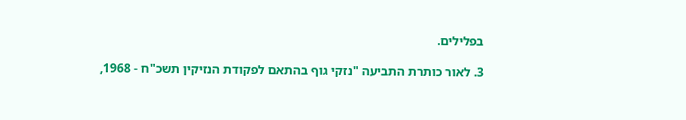בפלילים.

3. לאור כותרת התביעה "נזקי גוף בהתאם לפקודת הנזיקין תשכ"ח - 1968,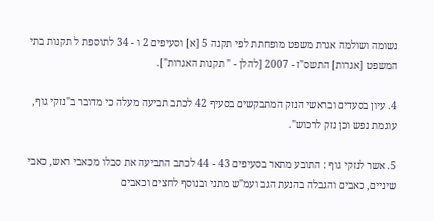נשומה ושולמה אגרת משפט מופחתת לפי תקנה 5 [א] וסעיפים 2 ו - 34 לתוספת ל תקנות בתי המשפט [אגרות] התשס"ז - 2007 [להלן - " תקנות האגרות"].

4. עיון בסעדים ובראשי הנזק המתבקשים בסעיף 42 לכתב תביעה מעלה כי מדובר ב"נזקי גוף,  עוגמת נפש וכן נזק לרכוש".

5. אשר לנזקי גוף : התובע מתאר בסעיפים 43 - 44 לכתב התביעה את סבלו מכאבי ראש, כאבי שיניים, כאבים והגבלה בהנעת הגב ועמ"ש מתני ובנוסף לחצים וכאבים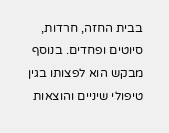בבית החזה, חרדות, סיוטים ופחדים. בנוסף מבקש הוא לפצותו בגין טיפולי שיניים והוצאות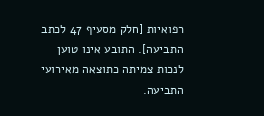רפואיות [חלק מסעיף 47 לכתב התביעה]. התובע אינו טוען לנכות צמיתה כתוצאה מאירועי התביעה.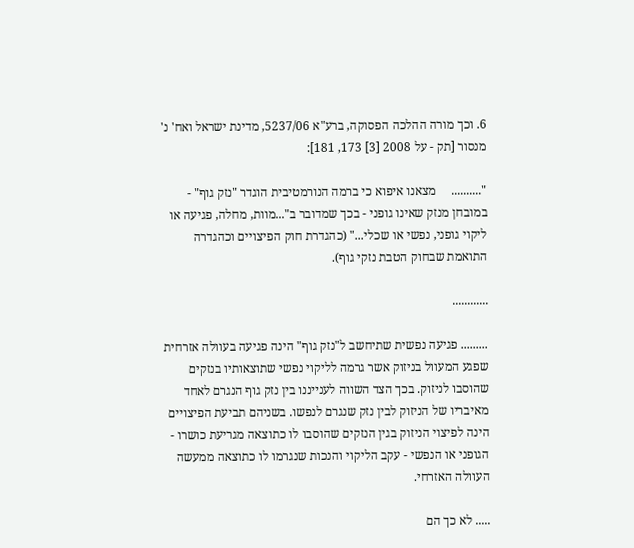6. וכך מורה ההלכה הפסוקה, ברע"א 5237/06, מדינת ישראל ואח' נ' מנסור [תק - על 2008 [3] 173, 181]:

"..........     מצאנו איפוא כי ברמה הנורמטיבית הוגדר "נזק גוף" - במובחן מנזק שאינו גופני - בכך שמדובר ב"...מוות, מחלה, פגיעה או ליקוי גופני, נפשי או שכלי..." (כהגדרת חוק הפיצויים וכהגדרה התואמת שבחוק הטבת נזקי גוף).

............

......... פגיעה נפשית שתיחשב ל"נזק גוף" הינה פגיעה בעוולה אזרחית שפגע המעוול בניזוק אשר גרמה לליקוי נפשי שתוצאותיו בנזקים שהוסבו לניזוק. בכך הצד השווה לענייננו בין נזק גוף הנגרם לאחד מאיבריו של הניזוק לבין נזק שנגרם לנפשו. בשניהם תביעת הפיצויים הינה לפיצוי הניזוק בגין הנזקים שהוסבו לו כתוצאה מגריעת כושרו - הגופני או הנפשי - עקב הליקוי והנכות שנגרמו לו כתוצאה ממעשה העוולה האזרחי.

..... לא כך הם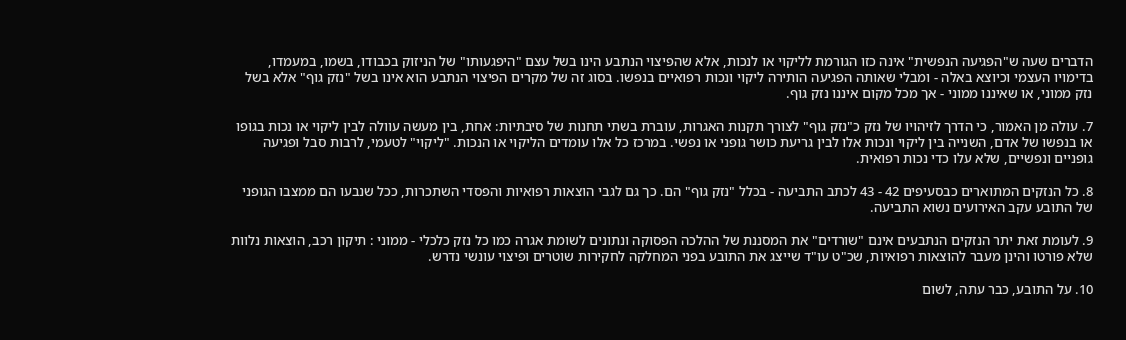הדברים שעה ש"הפגיעה הנפשית" אינה כזו הגורמת לליקוי או לנכות, אלא שהפיצוי הנתבע הינו בשל עצם "היפגעותו" של הניזוק בכבודו, בשמו, במעמדו, בדימויו העצמי וכיוצא באלה - ומבלי שאותה הפגיעה הותירה ליקוי ונכות רפואיים בנפשו. בסוג זה של מקרים הפיצוי הנתבע הוא אינו בשל "נזק גוף" אלא בשל נזק ממוני, או שאיננו ממוני - אך מכל מקום איננו נזק גוף.

7. עולה מן האמור, כי הדרך לזיהויו של נזק כ"נזק גוף" לצורך תקנות האגרות, עוברת בשתי תחנות של סיבתיות: אחת, בין מעשה עוולה לבין ליקוי או נכות בגופו או בנפשו של אדם, השנייה בין ליקוי ונכות אלו לבין גריעת כושר גופני או נפשי. במרכז כל אלו עומדים הליקוי או הנכות. "ליקוי" לטעמי, לרבות סבל ופגיעה גופניים ונפשיים, שלא עלו כדי נכות רפואית.

8. כל הנזקים המתוארים כבסעיפים 42 - 43 לכתב התביעה - בכלל "נזק גוף" הם. כך גם לגבי הוצאות רפואיות והפסדי השתכרות, ככל שנבעו הם ממצבו הגופני של התובע עקב האירועים נשוא התביעה.

9. לעומת זאת יתר הנזקים הנתבעים אינם "שורדים" את המסננת של ההלכה הפסוקה ונתונים לשומת אגרה כמו כל נזק כלכלי - ממוני : תיקון רכב, הוצאות נלוות שלא פורטו והינן מעבר להוצאות רפואיות, שכ"ט עו"ד שייצג את התובע בפני המחלקה לחקירות שוטרים ופיצוי עונשי נדרש.

10. על התובע, כבר עתה, לשום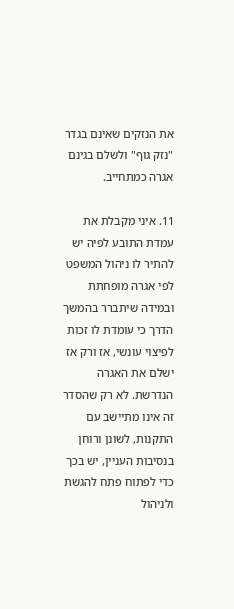את הנזקים שאינם בגדר "נזק גוף" ולשלם בגינם אגרה כמתחייב.

11. איני מקבלת את עמדת התובע לפיה יש להתיר לו ניהול המשפט לפי אגרה מופחתת ובמידה שיתברר בהמשך הדרך כי עומדת לו זכות לפיצוי עונשי, אז ורק אז ישלם את האגרה הנדרשת. לא רק שהסדר זה אינו מתיישב עם התקנות, לשונן ורוחן בנסיבות העניין, יש בכך כדי לפתוח פתח להגשת ולניהול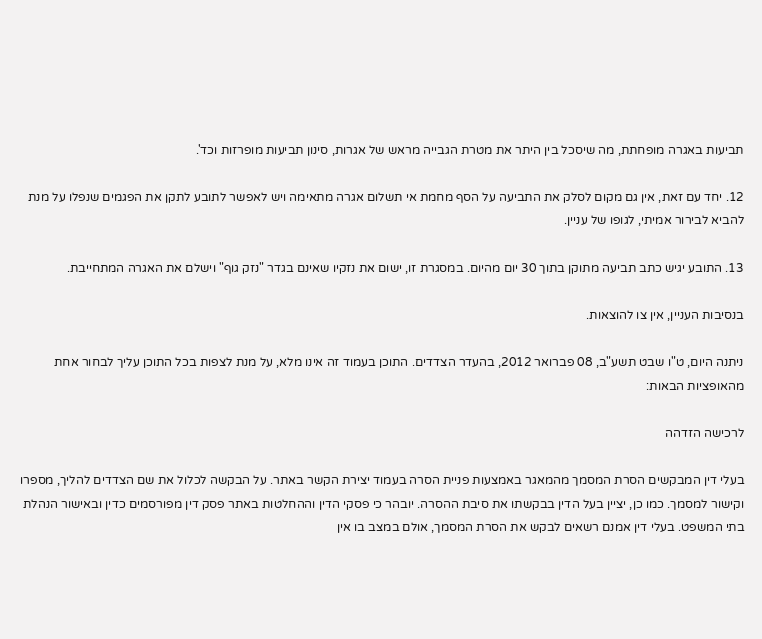תביעות באגרה מופחתת, מה שיסכל בין היתר את מטרת הגבייה מראש של אגרות, סינון תביעות מופרזות וכד'.

12. יחד עם זאת, אין גם מקום לסלק את התביעה על הסף מחמת אי תשלום אגרה מתאימה ויש לאפשר לתובע לתקן את הפגמים שנפלו על מנת להביא לבירור אמיתי, לגופו של עניין.

13. התובע יגיש כתב תביעה מתוקן בתוך 30 יום מהיום. במסגרת זו, ישום את נזקיו שאינם בגדר "נזק גוף" וישלם את האגרה המתחייבת.

בנסיבות העניין, אין צו להוצאות.

ניתנה היום, ט"ו שבט תשע"ב, 08 פברואר 2012, בהעדר הצדדים. התוכן בעמוד זה אינו מלא, על מנת לצפות בכל התוכן עליך לבחור אחת מהאופציות הבאות:

לרכישה הזדהה

בעלי דין המבקשים הסרת המסמך מהמאגר באמצעות פניית הסרה בעמוד יצירת הקשר באתר. על הבקשה לכלול את שם הצדדים להליך, מספרו וקישור למסמך. כמו כן, יציין בעל הדין בבקשתו את סיבת ההסרה. יובהר כי פסקי הדין וההחלטות באתר פסק דין מפורסמים כדין ובאישור הנהלת בתי המשפט. בעלי דין אמנם רשאים לבקש את הסרת המסמך, אולם במצב בו אין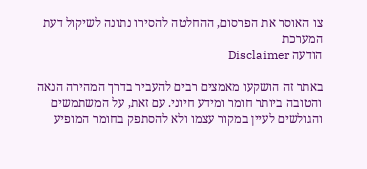צו האוסר את הפרסום, ההחלטה להסירו נתונה לשיקול דעת המערכת
הודעה Disclaimer

באתר זה הושקעו מאמצים רבים להעביר בדרך המהירה הנאה והטובה ביותר חומר ומידע חיוני. עם זאת, על המשתמשים והגולשים לעיין במקור עצמו ולא להסתפק בחומר המופיע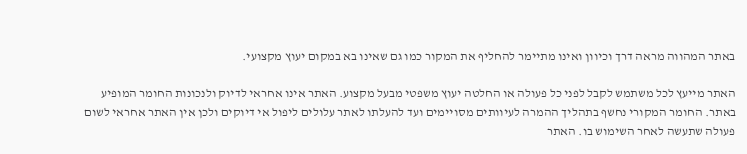באתר המהווה מראה דרך וכיוון ואינו מתיימר להחליף את המקור כמו גם שאינו בא במקום יעוץ מקצועי.

האתר מייעץ לכל משתמש לקבל לפני כל פעולה או החלטה יעוץ משפטי מבעל מקצוע. האתר אינו אחראי לדיוק ולנכונות החומר המופיע באתר. החומר המקורי נחשף בתהליך ההמרה לעיוותים מסויימים ועד להעלתו לאתר עלולים ליפול אי דיוקים ולכן אין האתר אחראי לשום פעולה שתעשה לאחר השימוש בו. האתר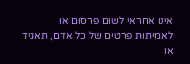אינו אחראי לשום פרסום או לאמיתות פרטים של כל אדם, תאגיד או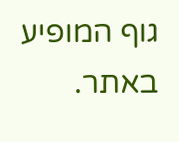גוף המופיע באתר.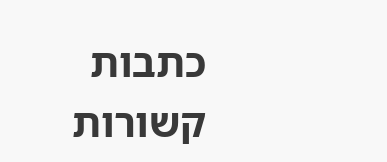כתבות קשורות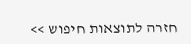חזרה לתוצאות חיפוש >>